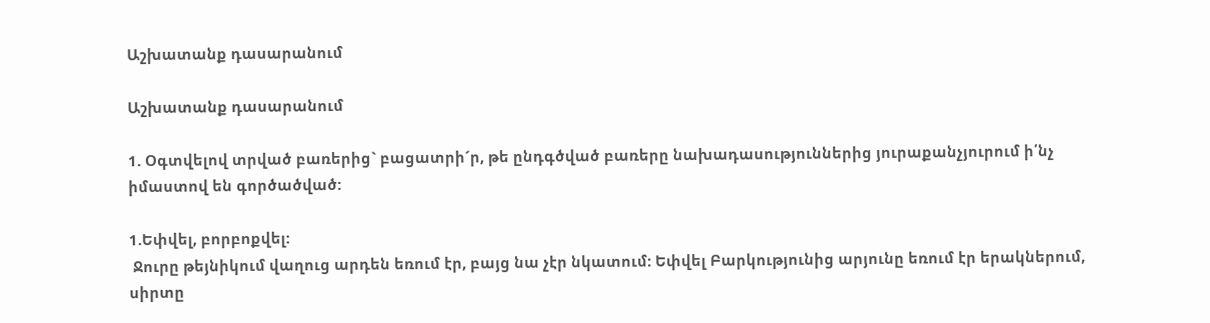Աշխատանք դասարանում

Աշխատանք դասարանում

1. Օգտվելով տրված բառերից` բացատրի´ր, թե ընդգծված բառերը նախադասություններից յուրաքանչյուրում ի՛նչ իմաստով են գործածված:

1.Եփվել, բորբոքվել:
 Ջուրը թեյնիկում վաղուց արդեն եռում էր, բայց նա չէր նկատում: Եփվել Բարկությունից արյունը եռում էր երակներում, սիրտը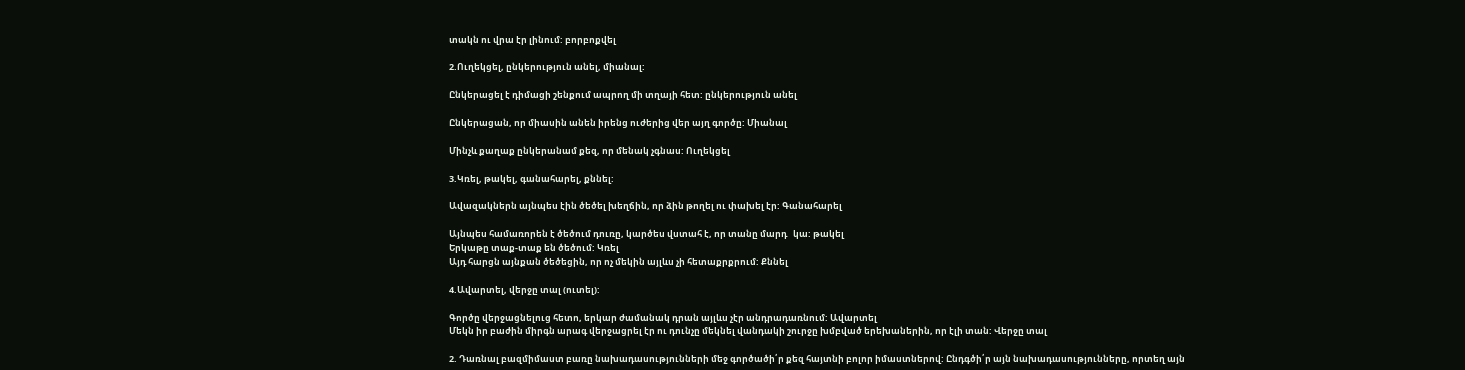տակն ու վրա էր լինում: բորբոքվել

2.Ուղեկցել, ընկերություն անել, միանալ:

Ընկերացել է դիմացի շենքում ապրող մի տղայի հետ: ընկերություն անել

Ընկերացան, որ միասին անեն իրենց ուժերից վեր այղ գործը: Միանալ

Մինչև քաղաք ընկերանամ քեզ, որ մենակ չգնաս: Ուղեկցել

3.Կռել, թակել, գանահարել, քննել:

Ավազակներն այնպես էին ծեծել խեղճին, որ ձին թողել ու փախել էր: Գանահարել

Այնպես համառորեն է ծեծում դուռը, կարծես վստահ է, որ տանը մարդ   կա: թակել
Երկաթը տաք-տաք են ծեծում: Կռել
Այդ հարցն այնքան ծեծեցին, որ ոչ մեկին այլևս չի հետաքրքրում: Քննել

4.Ավարտել, վերջը տալ (ուտել):

Գործը վերջացնելուց հետո, երկար ժամանակ դրան այլևս չէր անդրադառնում: Ավարտել
Մեկն իր բաժին միրգն արագ վերջացրել էր ու դունչը մեկնել վանդակի շուրջը խմբված երեխաներին, որ էլի տան: Վերջը տալ

2. Դառնալ բազմիմաստ բառը նախադասությունների մեջ գործածի՛ր քեզ հայտնի բոլոր իմաստներով: Ընդգծի՛ր այն նախադասությունները, որտեղ այն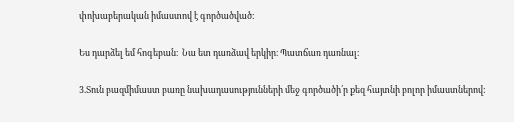փոխաբերական իմաստով է գործածված:

Ես դարձել եմ հոգեբան։  Նա ետ դառձավ երկիր։ Պատճառ դառնալ։

3.Տուն բազմիմաստ բառը նախադասությունների մեջ գործածի՛ր քեզ հայտնի բոլոր իմաստներով: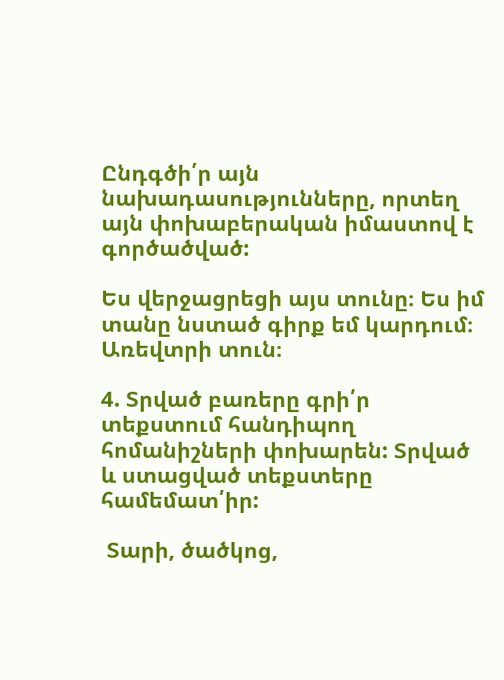Ընդգծի՛ր այն նախադասությունները, որտեղ այն փոխաբերական իմաստով է գործածված:

Ես վերջացրեցի այս տունը։ Ես իմ տանը նստած գիրք եմ կարդում։ Առեվտրի տուն։

4. Տրված բառերը գրի՛ր տեքստում հանդիպող հոմանիշների փոխարեն: Տրված և ստացված տեքստերը համեմատ՛իր:

 Տարի, ծածկոց,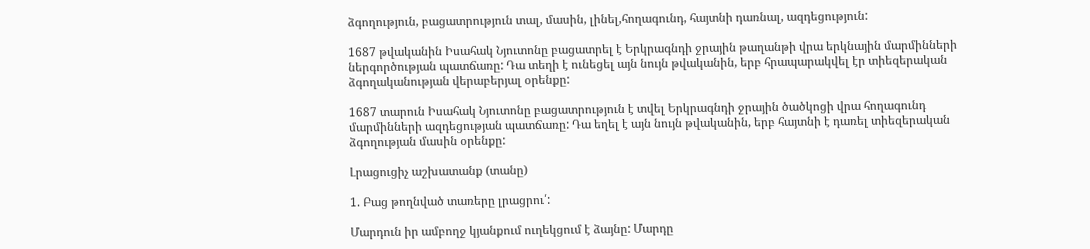ձգողություն, բացատրություն տալ, մասին, լինել,հողագունդ, հայտնի դառնալ, ազդեցություն:

1687 թվականին Իսահակ Նյուտոնը բացատրել է Երկրագնդի ջրային թաղանթի վրա երկնային մարմինների ներգործության պատճառը: Դա տեղի է ունեցել այն նույն թվականին, երբ հրապարակվել էր տիեզերական ձգողականության վերաբերյալ օրենքը:

1687 տարուն Իսահակ Նյուտոնը բացատրություն է տվել Երկրագնդի ջրային ծածկոցի վրա հողագունդ մարմինների ազդեցության պատճառը: Դա եղել է այն նույն թվականին, երբ հայտնի է դառել տիեզերական ձգողության մասին օրենքը:

Լրացուցիչ աշխատանք (տանը)

1. Բաց թողնված տառերը լրացրու՛:

Մարդուն իր ամբողջ կյանքում ուղեկցում է ձայնը: Մարդը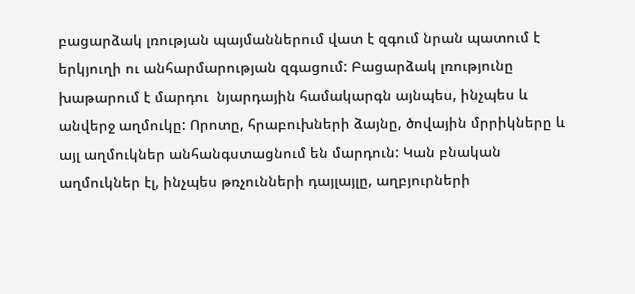բացարձակ լռության պայմաններում վատ է զգում նրան պատում է երկյուղի ու անհարմարության զգացում: Բացարձակ լռությունը խաթարում է մարդու  նյարդային համակարգն այնպես, ինչպես և անվերջ աղմուկը: Որոտը, հրաբուխների ձայնը, ծովային մրրիկները և այլ աղմուկներ անհանգստացնում են մարդուն: Կան բնական աղմուկներ էլ, ինչպես թռչունների դայլայլը, աղբյուրների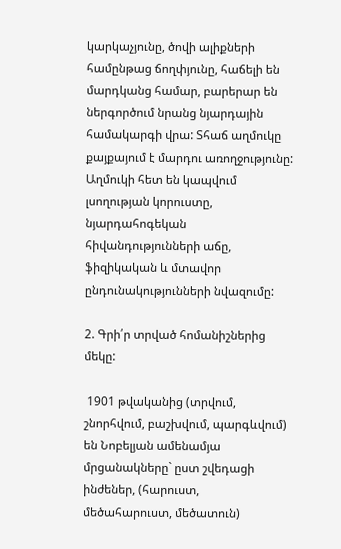կարկաչյունը, ծովի ալիքների համընթաց ճողփյունը, հաճելի են մարդկանց համար, բարերար են ներգործում նրանց նյարդային համակարգի վրա: Տհաճ աղմուկը քայքայում է մարդու առողջությունը: Աղմուկի հետ են կապվում լսողության կորուստը, նյարդահոգեկան հիվանդությունների աճը, ֆիզիկական և մտավոր ընդունակությունների նվազումը:

2. Գրի՛ր տրված հոմանիշներից մեկը:

 1901 թվականից (տրվում, շնորհվում, բաշխվում, պարգևվում) են Նոբելյան ամենամյա մրցանակները` ըստ շվեդացի ինժեներ, (հարուստ, մեծահարուստ, մեծատուն)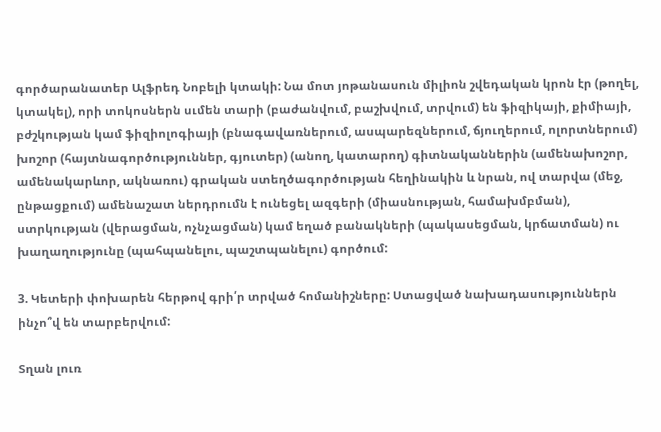գործարանատեր Ալֆրեդ Նոբելի կտակի: Նա մոտ յոթանասուն միլիոն շվեդական կրոն էր (թողել, կտակել), որի տոկոսներն սւմեն տարի (բաժանվում, բաշխվում, տրվում) են ֆիզիկայի, քիմիայի, բժշկության կամ ֆիզիոլոգիայի (բնագավառներում, ասպարեզներում, ճյուղերում, ոլորտներում) խոշոր (հայտնագործություններ, գյուտեր) (անող, կատարող) գիտնականներին (ամենախոշոր, ամենակարևոր, ակնառու) գրական ստեղծագործության հեղինակին և նրան, ով տարվա (մեջ, ընթացքում) ամենաշատ ներդրումն է ունեցել ազգերի (միասնության, համախմբման), ստրկության (վերացման, ոչնչացման) կամ եղած բանակների (պակասեցման, կրճատման) ու խաղաղությունը (պահպանելու, պաշտպանելու) գործում:

3. Կետերի փոխարեն հերթով գրի՛ր տրված հոմանիշները: Ստացված նախադասություններն ինչո՞վ են տարբերվում:

Տղան լուռ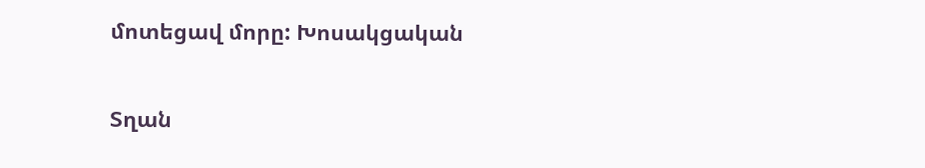մոտեցավ մորը: Խոսակցական

Տղան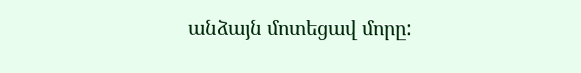անձայն մոտեցավ մորը: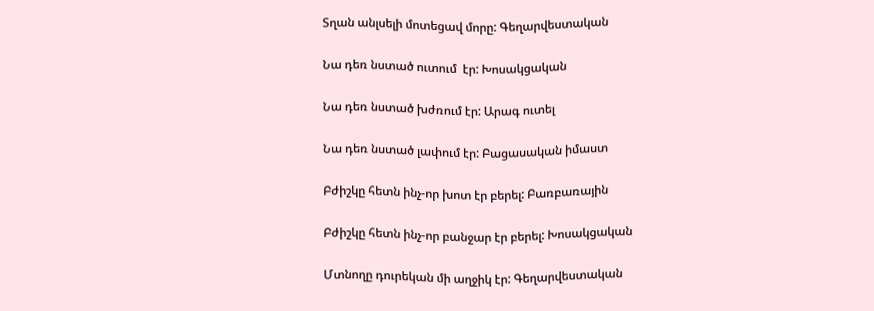Տղան անլսելի մոտեցավ մորը: Գեղարվեստական

Նա դեռ նստած ուտում  էր: Խոսակցական

Նա դեռ նստած խժռում էր: Արագ ուտել

Նա դեռ նստած լափում էր: Բացասական իմաստ

Բժիշկը հետն ինչ-որ խոտ էր բերել: Բառբառային

Բժիշկը հետն ինչ-որ բանջար էր բերել: Խոսակցական

Մտնողը դուրեկան մի աղջիկ էր: Գեղարվեստական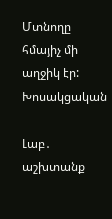Մտնողը հմայիչ մի աղջիկ էր: Խոսակցական

Լաբ․ աշխտանք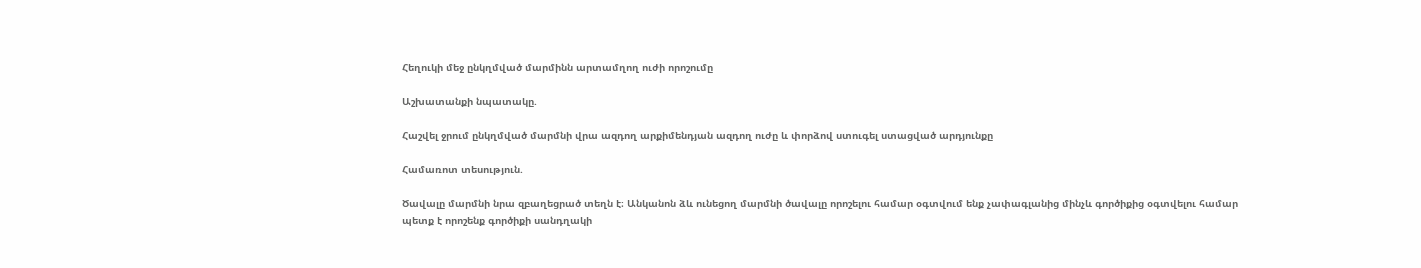Հեղուկի մեջ ընկղմված մարմինն արտամղող ուժի որոշումը

Աշխատանքի նպատակը.

Հաշվել ջրում ընկղմված մարմնի վրա ազդող արքիմենդյան ազդող ուժը և փորձով ստուգել ստացված արդյունքը

Համառոտ տեսություն.

Ծավալը մարմնի նրա զբաղեցրած տեղն է։ Անկանոն ձև ունեցող մարմնի ծավալը որոշելու համար օգտվում ենք չափագլանից մինչև գործիքից օգտվելու համար պետք է որոշենք գործիքի սանդղակի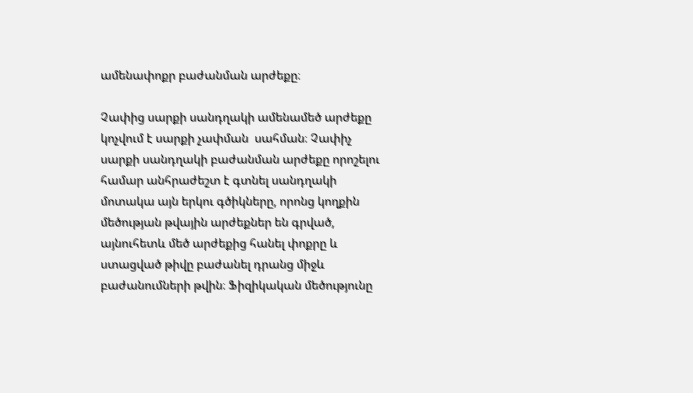ամենափոքր բաժանման արժեքը։

Չափից սարքի սանդղակի ամենամեծ արժեքը կոչվում է սարքի չափման  սահման։ Չափիչ սարքի սանդղակի բաժանման արժեքը որոշելու համար անհրաժեշտ է գտնել սանդղակի մոտակա այն երկու գծիկները, որոնց կողքին մեծության թվային արժեքներ են գրված, այնուհետև մեծ արժեքից հանել փոքրը և ստացված թիվը բաժանել դրանց միջև բաժանումների թվին։ Ֆիզիկական մեծությունը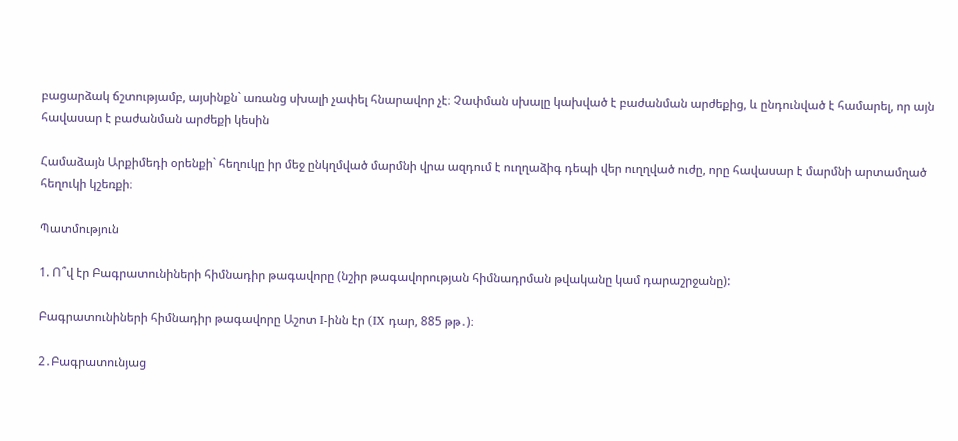բացարձակ ճշտությամբ, այսինքն` առանց սխալի չափել հնարավոր չէ։ Չափման սխալը կախված է բաժանման արժեքից, և ընդունված է համարել, որ այն հավասար է բաժանման արժեքի կեսին

Համաձայն Արքիմեդի օրենքի` հեղուկը իր մեջ ընկղմված մարմնի վրա ազդում է ուղղաձիգ դեպի վեր ուղղված ուժը, որը հավասար է մարմնի արտամղած հեղուկի կշեռքի։

Պատմություն

1. Ո՞վ էր Բագրատունիների հիմնադիր թագավորը (նշիր թագավորության հիմնադրման թվականը կամ դարաշրջանը):

Բագրատունիների հիմնադիր թագավորը Աշոտ I-ինն էր (IX դար, 885 թթ․)։

2․Բագրատունյաց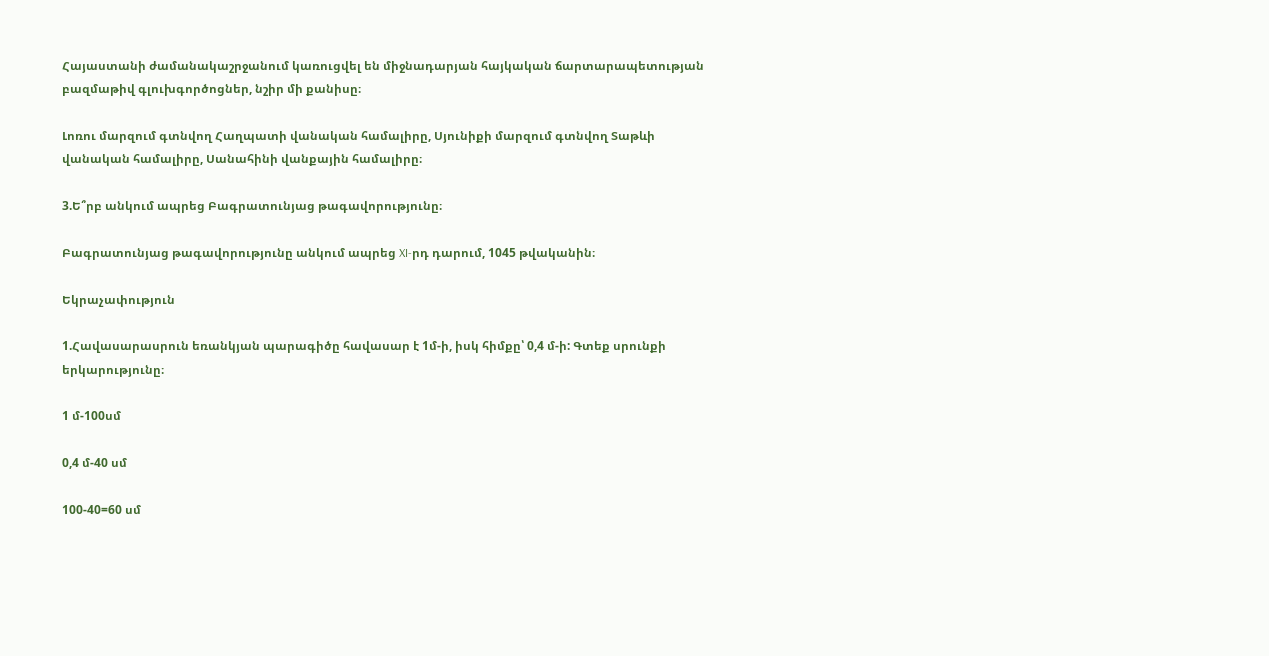Հայաստանի ժամանակաշրջանում կառուցվել են միջնադարյան հայկական ճարտարապետության բազմաթիվ գլուխգործոցներ, նշիր մի քանիսը։

Լոռու մարզում գտնվող Հաղպատի վանական համալիրը, Սյունիքի մարզում գտնվող Տաթևի վանական համալիրը, Սանահինի վանքային համալիրը։

3.Ե՞րբ անկում ապրեց Բագրատունյաց թագավորությունը։

Բագրատունյաց թագավորությունը անկում ապրեց XI-րդ դարում, 1045 թվականին։

Եկրաչափություն

1.Հավասարասրուն եռանկյան պարագիծը հավասար է 1մ-ի, իսկ հիմքը՝ 0,4 մ-ի: Գտեք սրունքի երկարությունը։

1 մ-100սմ

0,4 մ-40 սմ

100-40=60 սմ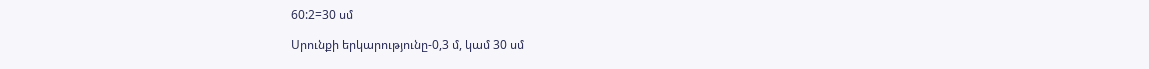60:2=30 սմ

Սրունքի երկարությունը-0,3 մ, կամ 30 սմ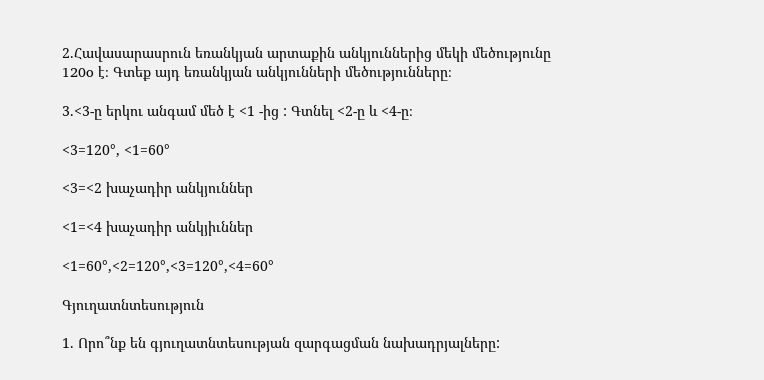2.Հավասարասրուն եռանկյան արտաքին անկյուններից մեկի մեծությունը 120o է։ Գտեք այդ եռանկյան անկյունների մեծությունները։

3.<3-ը երկու անգամ մեծ է <1 -ից : Գտնել <2-ը և <4-ը։

<3=120°, <1=60°

<3=<2 խաչադիր անկյուններ

<1=<4 խաչադիր անկյիւններ

<1=60°,<2=120°,<3=120°,<4=60°

Գյուղատնտեսություն

1. Որո՞նք են գյուղատնտեսության զարգացման նախադրյալները: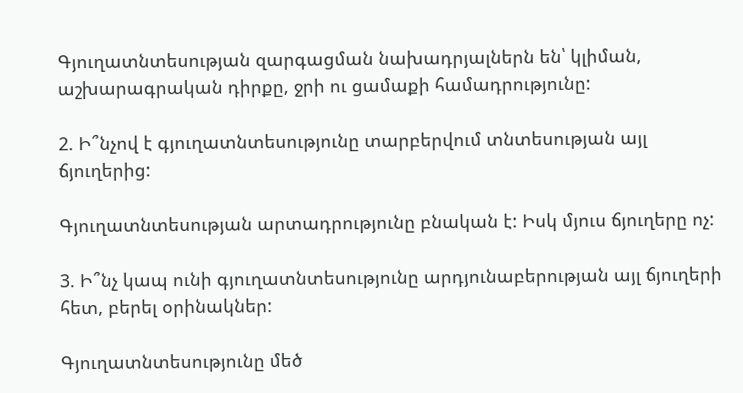Գյուղատնտեսության զարգացման նախադրյալներն են՝ կլիման, աշխարագրական դիրքը, ջրի ու ցամաքի համադրությունը:

2. Ի՞նչով է գյուղատնտեսությունը տարբերվում տնտեսության այլ ճյուղերից:

Գյուղատնտեսության արտադրությունը բնական է: Իսկ մյուս ճյուղերը ոչ:

3. Ի՞նչ կապ ունի գյուղատնտեսությունը արդյունաբերության այլ ճյուղերի հետ, բերել օրինակներ:

Գյուղատնտեսությունը մեծ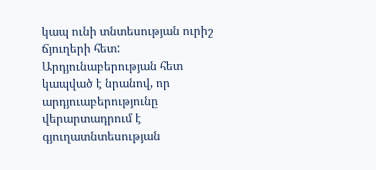կապ ունի տնտեսության ուրիշ ճյուղերի հետ: Արդյունաբերության հետ կապված է նրանով, որ արդյուաբերությունը վերարտադրում է գյուղատնտեսության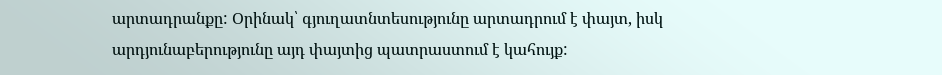արտադրանքը: Օրինակ՝ գյուղատնտեսությունը արտադրում է փայտ, իսկ արդյունաբերությունը այդ փայտից պատրաստում է կահույք: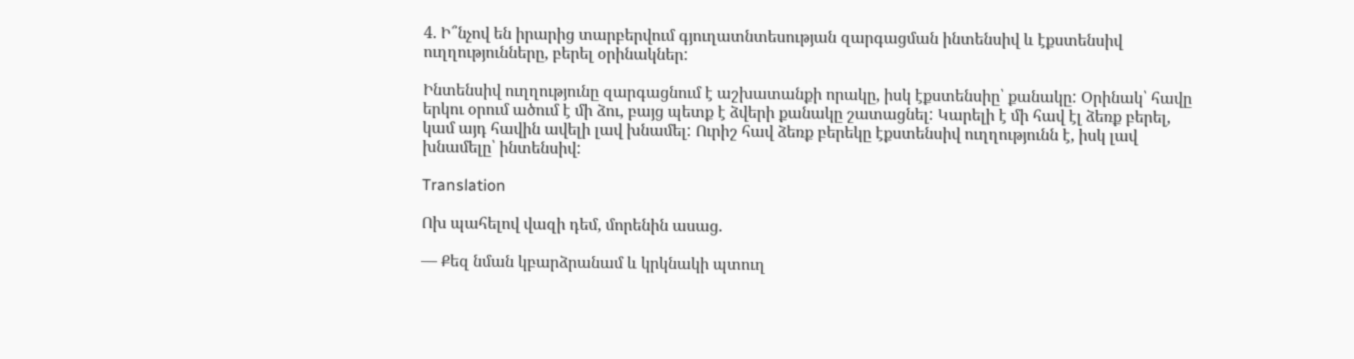4. Ի՞նչով են իրարից տարբերվում գյուղատնտեսության զարգացման ինտենսիվ և էքստենսիվ ուղղությունները, բերել օրինակներ:

Ինտենսիվ ուղղությունը զարգացնում է աշխատանքի որակը, իսկ էքստենսիը՝ քանակը: Օրինակ՝ հավը երկու օրում ածում է մի ձու, բայց պետք է ձվերի քանակը շատացնել: Կարելի է մի հավ էլ ձեռք բերել, կամ այդ հավին ավելի լավ խնամել: Ուրիշ հավ ձեռք բերեկը էքստենսիվ ուղղությունն է, իսկ լավ խնամելը՝ ինտենսիվ:

Translation

Ոխ պահելով վազի դեմ, մորենին ասաց.

— Քեզ նման կբարձրանամ և կրկնակի պտուղ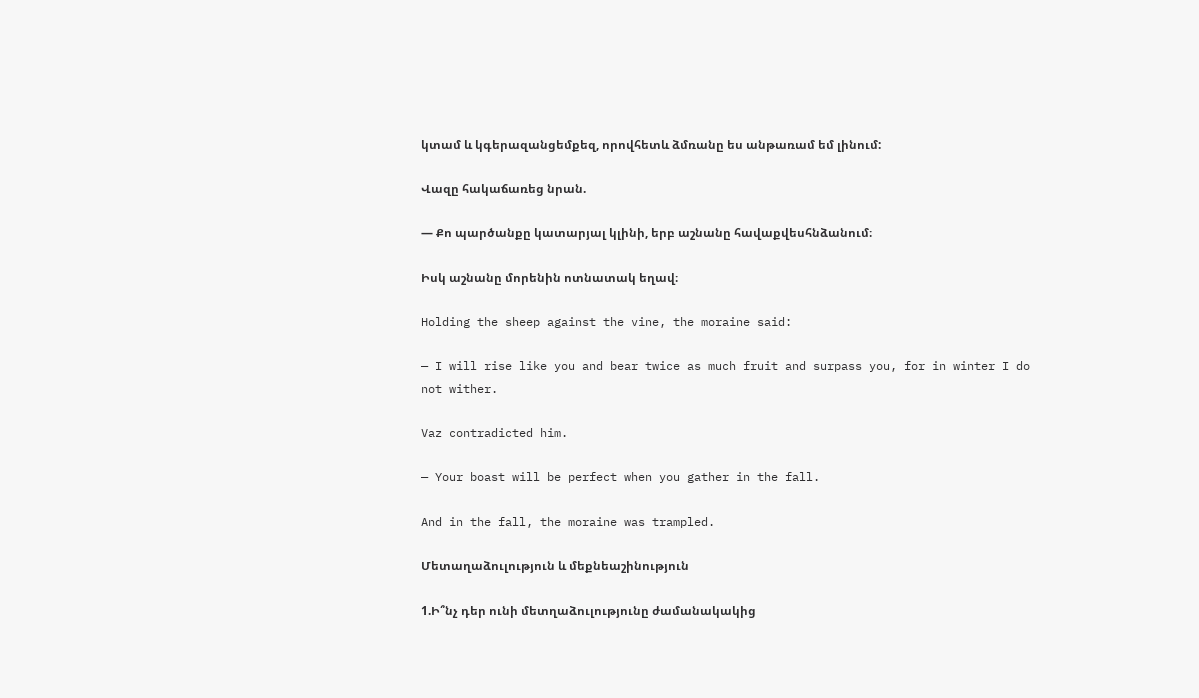կտամ և կգերազանցեմքեզ, որովհետև ձմռանը ես անթառամ եմ լինում:

Վազը հակաճառեց նրան.

— Քո պարծանքը կատարյալ կլինի, երբ աշնանը հավաքվեսհնձանում։

Իսկ աշնանը մորենին ոտնատակ եղավ։

Holding the sheep against the vine, the moraine said:

— I will rise like you and bear twice as much fruit and surpass you, for in winter I do not wither.

Vaz contradicted him.

— Your boast will be perfect when you gather in the fall.

And in the fall, the moraine was trampled.

Մետաղաձուլություն և մեքնեաշինություն

1.Ի՞նչ դեր ունի մետղաձուլությունը ժամանակակից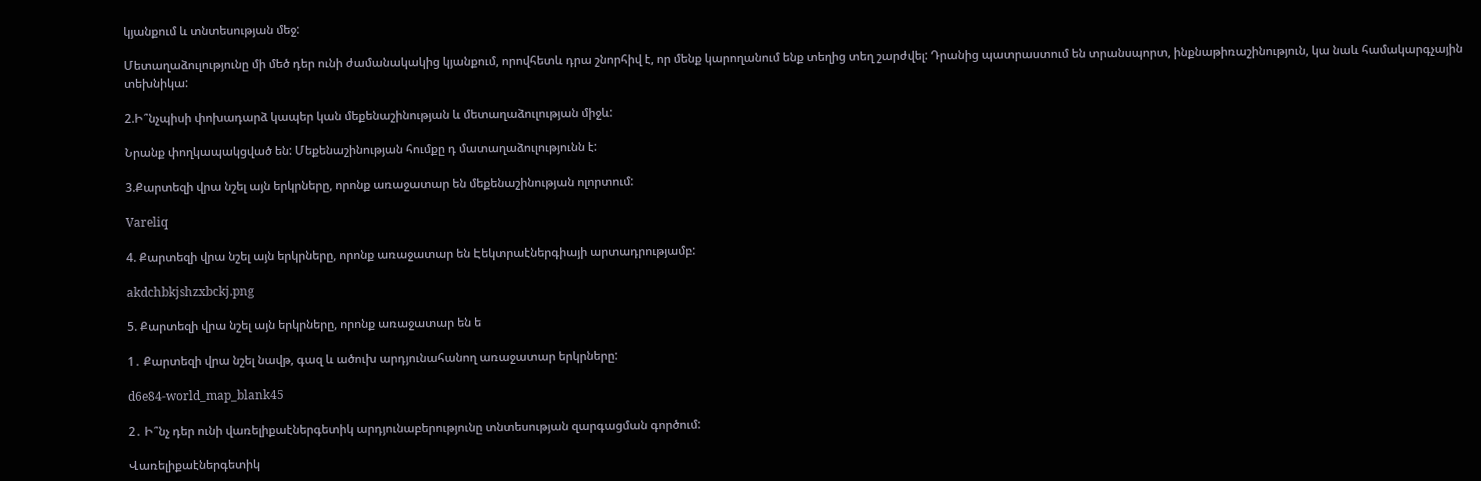կյանքում և տնտեսության մեջ:

Մետաղաձուլությունը մի մեծ դեր ունի ժամանակակից կյանքում, որովհետև դրա շնորհիվ է, որ մենք կարողանում ենք տեղից տեղ շարժվել: Դրանից պատրաստում են տրանսպորտ, ինքնաթիռաշինություն, կա նաև համակարգչային տեխնիկա:

2.Ի՞նչպիսի փոխադարձ կապեր կան մեքենաշինության և մետաղաձուլության միջև:

Նրանք փողկապակցված են: Մեքենաշինության հումքը դ մատաղաձուլությունն է:

3.Քարտեզի վրա նշել այն երկրները, որոնք առաջատար են մեքենաշինության ոլորտում:

Vareliq

4. Քարտեզի վրա նշել այն երկրները, որոնք առաջատար են Էեկտրաէներգիայի արտադրությամբ:

akdchbkjshzxbckj.png

5. Քարտեզի վրա նշել այն երկրները, որոնք առաջատար են ե

1․ Քարտեզի վրա նշել նավթ, գազ և ածուխ արդյունահանող առաջատար երկրները:

d6e84-world_map_blank45

2․ Ի՞նչ դեր ունի վառելիքաէներգետիկ արդյունաբերությունը տնտեսության զարգացման գործում:

Վառելիքաէներգետիկ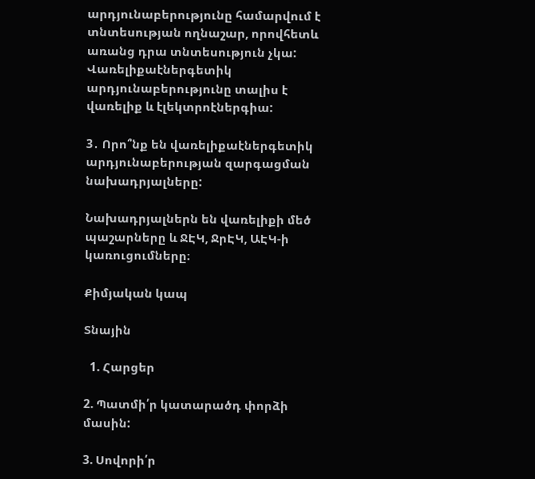արդյունաբերությունը համարվում է տնտեսության ողնաշար, որովհետև առանց դրա տնտեսություն չկա: Վառելիքաէներգետիկ արդյունաբերությունը տալիս է վառելիք և էլեկտրոէներգիա:

3․ Որո՞նք են վառելիքաէներգետիկ արդյունաբերության զարգացման նախադրյալները:

Նախադրյալներն են վառելիքի մեծ պաշարները և ՋԷԿ, ՋրԷԿ, ԱԷԿ-ի կառուցումները։

Քիմյական կապ

Տնային

  1. Հարցեր

2. Պատմի՛ր կատարածդ փորձի մասին:

3. Սովորի՛ր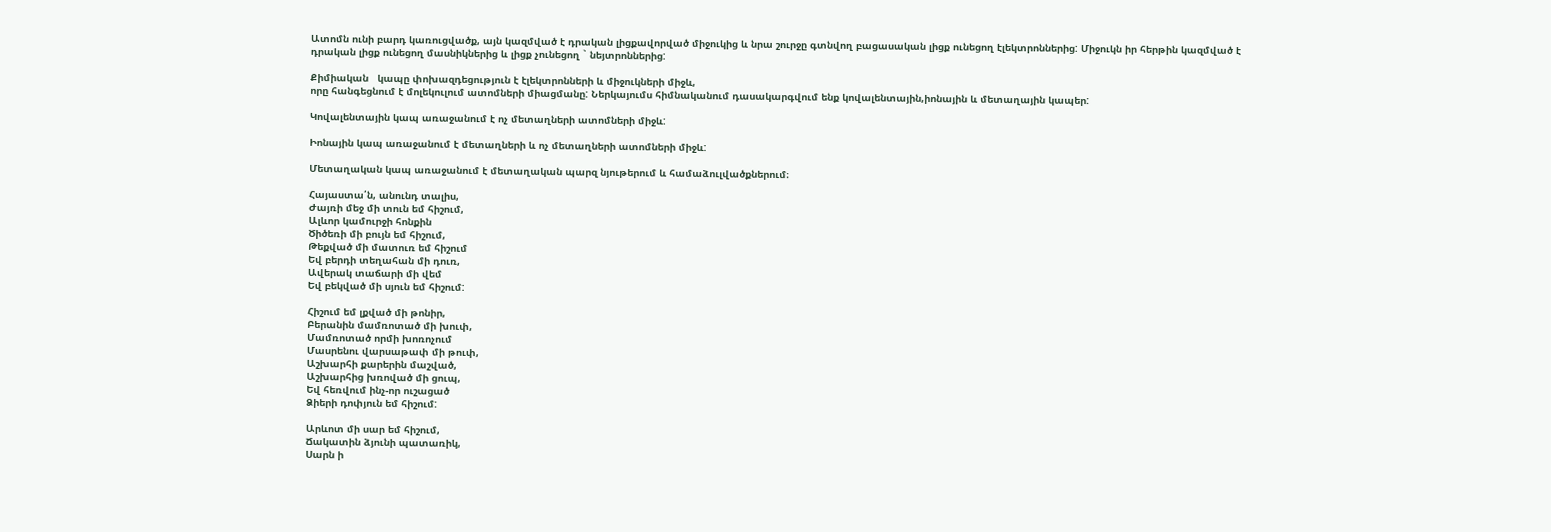Ատոմն ունի բարդ կառուցվածք, այն կազմված է դրական լիցքավորված միջուկից և նրա շուրջը գտնվող բացասական լիցք ունեցող էլեկտրոններից: Միջուկն իր հերթին կազմված է դրական լիցք ունեցող մասնիկներից և լիցք չունեցող ` նեյտրոններից:

Քիմիական   կապը փոխազդեցություն է էլեկտրոնների և միջուկների միջև,
որը հանգեցնում է մոլեկուլում ատոմների միացմանը: Ներկայումս հիմնականում դասակարգվում ենք կովալենտային,իոնային և մետաղային կապեր:

Կովալենտային կապ առաջանում է ոչ մետաղների ատոմների միջև:

Իոնային կապ առաջանում է մետաղների և ոչ մետաղների ատոմների միջև:

Մետաղական կապ առաջանում է մետաղական պարզ նյութերում և համաձուլվածքներում։

Հայաստա՛ն, անունդ տալիս,
Ժայռի մեջ մի տուն եմ հիշում,
Ալևոր կամուրջի հոնքին
Ծիծեռի մի բույն եմ հիշում,
Թեքված մի մատուռ եմ հիշում
Եվ բերդի տեղահան մի դուռ,
Ավերակ տաճարի մի վեմ
Եվ բեկված մի սյուն եմ հիշում:

Հիշում եմ լքված մի թոնիր,
Բերանին մամռոտած մի խուփ,
Մամռոտած որմի խոռոչում
Մասրենու վարսաթափ մի թուփ,
Աշխարհի քարերին մաշված,
Աշխարհից խռոված մի ցուպ,
Եվ հեռվում ինչ-որ ուշացած
Ձիերի դոփյուն եմ հիշում:

Արևոտ մի սար եմ հիշում,
Ճակատին ձյունի պատառիկ,
Սարն ի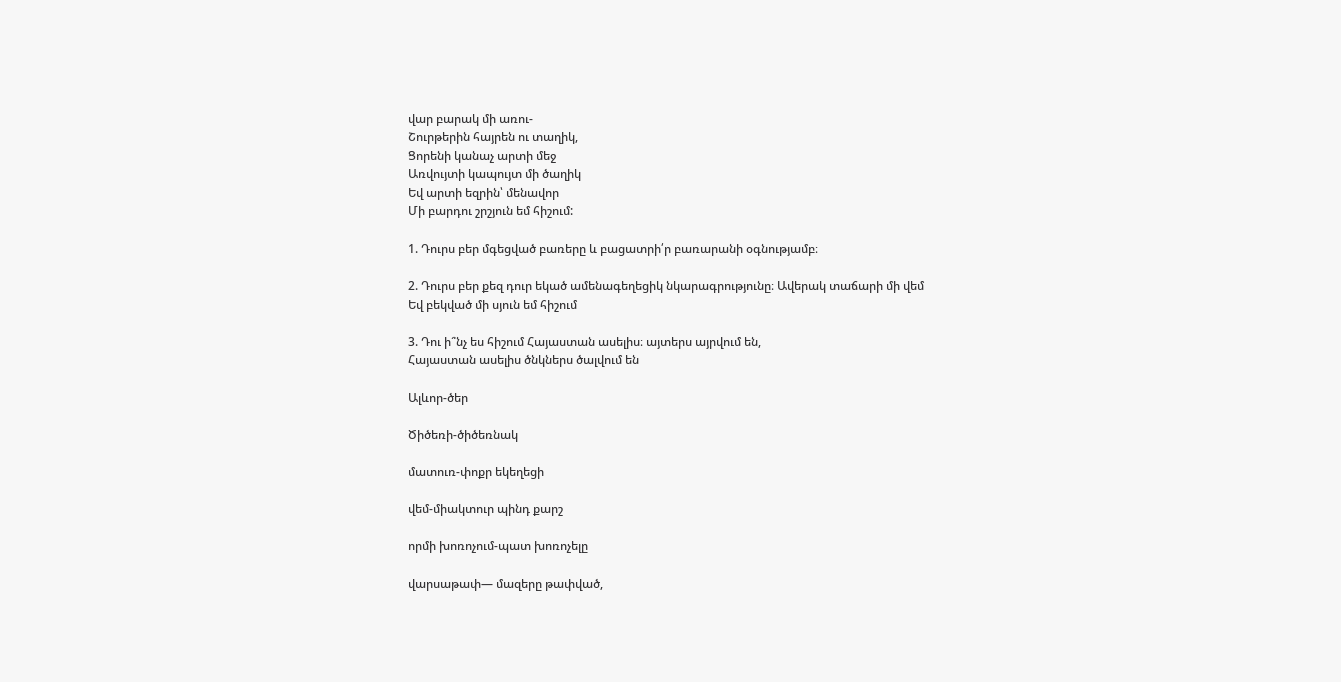վար բարակ մի առու-
Շուրթերին հայրեն ու տաղիկ,
Ցորենի կանաչ արտի մեջ
Առվույտի կապույտ մի ծաղիկ
Եվ արտի եզրին՝ մենավոր
Մի բարդու շրշյուն եմ հիշում:

1. Դուրս բեր մգեցված բառերը և բացատրի՛ր բառարանի օգնությամբ։

2. Դուրս բեր քեզ դուր եկած ամենագեղեցիկ նկարագրությունը։ Ավերակ տաճարի մի վեմ
Եվ բեկված մի սյուն եմ հիշում

3. Դու ի՞նչ ես հիշում Հայաստան ասելիս։ այտերս այրվում են,
Հայաստան ասելիս ծնկներս ծալվում են

Ալևոր-ծեր

Ծիծեռի-ծիծեռնակ

մատուռ-փոքր եկեղեցի

վեմ-միակտուր պինդ քարշ

որմի խոռոչում-պատ խոռոչելը

վարսաթափ— մազերը թափված,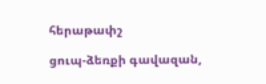հերաթափշ

ցուպ-ձեռքի գավազան,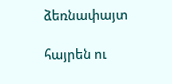ձեռնափայտ

հայրեն ու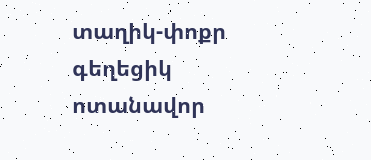տաղիկ-փոքր գեղեցիկ ոտանավոր